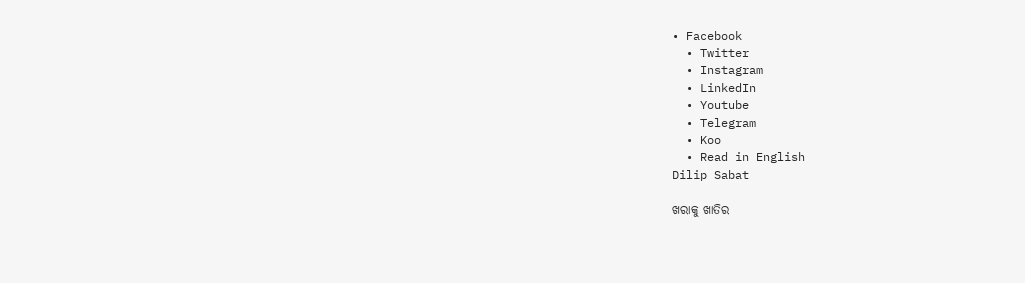• Facebook
  • Twitter
  • Instagram
  • LinkedIn
  • Youtube
  • Telegram
  • Koo
  • Read in English
Dilip Sabat

ଖରାକୁ ଖାତିର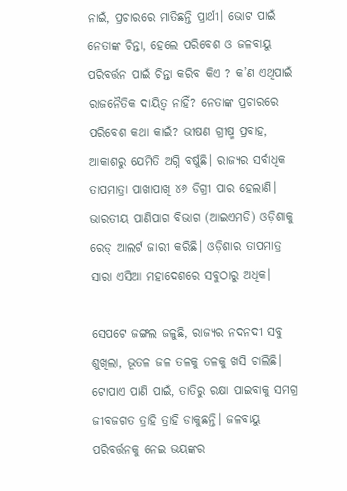ନାଇଁ, ପ୍ରଚାରରେ ମାତିଛନ୍ତି ପ୍ରାର୍ଥୀ। ଭୋଟ ପାଇଁ ନେତାଙ୍କ ଚିନ୍ତା, ହେଲେ ପରିବେଶ ଓ ଜଳବାୟୁ ପରିବର୍ତ୍ତନ ପାଇଁ ଚିନ୍ତା କରିବ କିଏ ? କ’ଣ ଏଥିପାଇଁ ରାଜନୈତିକ ଦାୟିତ୍ୱ ନାହିଁ? ନେତାଙ୍କ ପ୍ରଚାରରେ ପରିବେଶ କଥା କାଇଁ? ଭୀଷଣ ଗ୍ରୀଷ୍ମ ପ୍ରବାହ, ଆକାଶରୁ ଯେମିତି ଅଗ୍ନି ବର୍ଷୁଛି। ରାଜ୍ୟର ସର୍ବାଧିକ ତାପମାତ୍ରା ପାଖାପାଖି ୪୬ ଡିଗ୍ରୀ ପାର ହେଲାଣି। ଭାରତୀୟ ପାଣିପାଗ ବିଭାଗ (ଆଇଏମଡି) ଓଡ଼ିଶାକୁ ରେଡ୍‌ ଆଲର୍ଟ ଜାରୀ କରିଛି। ଓଡ଼ିଶାର ତାପମାତ୍ର ସାରା ଏସିଆ ମହାଦେଶରେ ସବୁଠାରୁ ଅଧିକ।

ସେପଟେ ଜଙ୍ଗଲ ଜଳୁଛି, ରାଜ୍ୟର ନଦନଦୀ ସବୁ ଶୁଖିଲା, ଭୂତଳ ଜଳ ତଳକୁ ତଳକୁ ଖସି ଚାଲିଛି। ଟୋପାଏ ପାଣି ପାଇଁ, ତାତିରୁ ରକ୍ଷା ପାଇବାକୁ ସମଗ୍ର ଜୀବଜଗତ ତ୍ରାହି ତ୍ରାହି ଡାକୁଛନ୍ତି। ଜଳବାୟୁ ପରିବର୍ତ୍ତନକୁ ନେଇ ଭୟଙ୍କର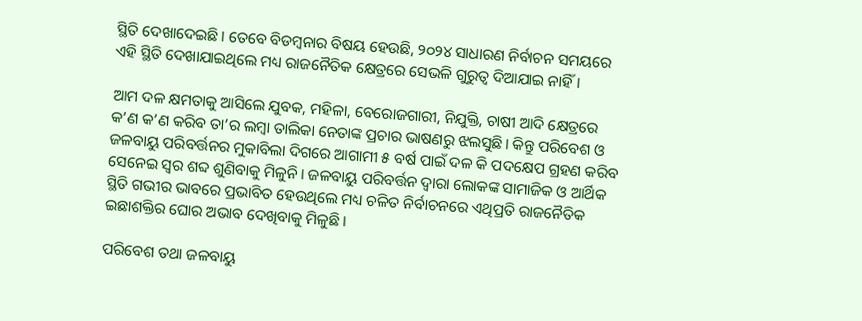ସ୍ଥିତି ଦେଖାଦେଇଛି। ତେବେ ବିଡମ୍ବନାର ବିଷୟ ହେଉଛି, ୨୦୨୪ ସାଧାରଣ ନିର୍ବାଚନ ସମୟରେ ଏହି ସ୍ଥିତି ଦେଖାଯାଇଥିଲେ ମଧ୍ୟ ରାଜନୈତିକ କ୍ଷେତ୍ରରେ ସେଭଳି ଗୁରୁତ୍ୱ ଦିଆଯାଇ ନାହିଁ।

ଆମ ଦଳ କ୍ଷମତାକୁ ଆସିଲେ ଯୁବକ, ମହିଳା, ବେରୋଜଗାରୀ, ନିଯୁକ୍ତି, ଚାଷୀ ଆଦି କ୍ଷେତ୍ରରେ କ’ଣ କ’ଣ କରିବ ତା’ର ଲମ୍ବା ତାଲିକା ନେତାଙ୍କ ପ୍ରଚାର ଭାଷଣରୁ ଝଲସୁଛି। କିନ୍ତୁ ପରିବେଶ ଓ ଜଳବାୟୁ ପରିବର୍ତ୍ତନର ମୁକାବିଲା ଦିଗରେ ଆଗାମୀ ୫ ବର୍ଷ ପାଇଁ ଦଳ କି ପଦକ୍ଷେପ ଗ୍ରହଣ କରିବ ସେନେଇ ସ୍ୱର ଶବ୍ଦ ଶୁଣିବାକୁ ମିଳୁନି। ଜଳବାୟୁ ପରିବର୍ତ୍ତନ ଦ୍ୱାରା ଲୋକଙ୍କ ସାମାଜିକ ଓ ଆର୍ଥିକ ସ୍ଥିତି ଗଭୀର ଭାବରେ ପ୍ରଭାବିତ ହେଉଥିଲେ ମଧ୍ୟ ଚଳିତ ନିର୍ବାଚନରେ ଏଥିପ୍ରତି ରାଜନୈତିକ ଇଛାଶକ୍ତିର ଘୋର ଅଭାବ ଦେଖିବାକୁ ମିଳୁଛି।

ପରିବେଶ ତଥା ଜଳବାୟୁ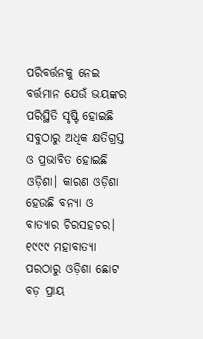ପରିବର୍ତ୍ତନକୁ ନେଇ ବର୍ତ୍ତମାନ ଯେଉଁ ଭୟଙ୍କର ପରିସ୍ଥିତି ସୃଷ୍ଟି ହୋଇଛି ସବୁଠାରୁ ଅଧିକ କ୍ଷତିଗ୍ରସ୍ତ ଓ ପ୍ରଭାବିତ ହୋଇଛି ଓଡ଼ିଶା। କାରଣ ଓଡ଼ିଶା ହେଉଛି ବନ୍ୟା ଓ ବାତ୍ୟାର ଚିରସହଚର। ୧୯୯୯ ମହାବାତ୍ୟା ପରଠାରୁ ଓଡ଼ିଶା ଛୋଟ ବଡ଼ ପ୍ରାୟ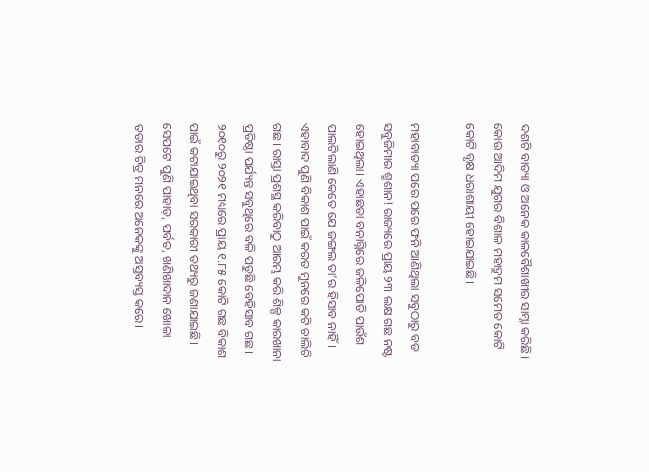ଦଶଟି ବାତ୍ୟା ଓ ଅନେକ କାଳବୈଶାଖୀର ସାମ୍ନା କରିଛି। କୋଉ ଆଦିମ ଯୁଗର ବିଶାଳ ମହାଦ୍ରୁମ ସମେତ କୋଟି କୋଟି ବୃକ୍ଷ ଧରାଶାୟୀ ହୋଇଯାଇଛି।

ମହାବାତ୍ୟା ପରେ ପରେ ଫନି ଆଣିଥିଲା ସବୁଠାରୁ ବଡ ସବୁଜିମାର ଶ୍ମଶାନ! ରାଜ୍ୟରେ ପ୍ରାୟ ୨୩ ଲକ୍ଷ ଗଛ ନଷ୍ଟ ହୋଇଥିଲା। ଏହାଛଡା ବନାଗ୍ନିରେ ଜଳିପୋଡି ପାଉଁଶ ପାଲଟିଲାଣି କେତେ ଯେ ଜଙ୍ଗଲ ତା’ର ହିସାବ ନାହିଁ। ଏହାବାଦ ପୁଣି ବିକାଶ ପାଇଁ କରତ ମୁନରେ କଟି ଚାଲିଚି ଗଛ। ରାସ୍ତା ପ୍ରଶସ୍ଥ କରିବାଠୁ ଆରମ୍ଭ କରି ଶିଳ୍ପ କାରଖାନା ପ୍ରତିଷ୍ଠା ପର୍ଯ୍ୟନ୍ତ ସବୁଥିରେ ବଳି ପଡୁଛି ବେହିସାବ ଗଛ। ୨୦୧୦ରୁ ୨୦୨୧ ମଧ୍ୟରେ ପ୍ରାୟ ୧.୮୫ କୋଟି ଗଛ ବିକାଶ ପାଇଁ କଟାଯାଇଥିବା ସରକାରୀ ତଥ୍ୟରୁ ଜଣାଯାଇଛି। ସେପଟେ ପୁଣି ପାହାଡ଼, ପର୍ବତ, ଖଣିଖାଦାନ ଖୋଳା ତଡାର ଚିତ୍ର ମନରେ ଅନେକଙ୍କୁ ଅସ୍ତବ୍ୟସ୍ତ କରେ।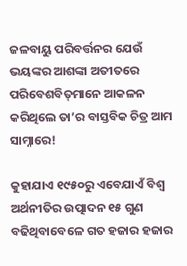ଜଳବାୟୁ ପରିବର୍ତ୍ତନର ଯେଉଁ ଭୟଙ୍କର ଆଶଙ୍କା ଅତୀତରେ ପରିବେଶବିତ୍‌ମାନେ ଆକଳନ କରିଥିଲେ ତା’ର ବାସ୍ତବିକ ଚିତ୍ର ଆମ ସାମ୍ନାରେ!

କୁହାଯାଏ ୧୯୫୦ରୁ ଏବେଯାଏଁ ବିଶ୍ୱ ଅର୍ଥନୀତିର ଉତ୍ପାଦନ ୧୫ ଗୁଣ ବଢିଥିବାବେଳେ ଗତ ହଜାର ହଜାର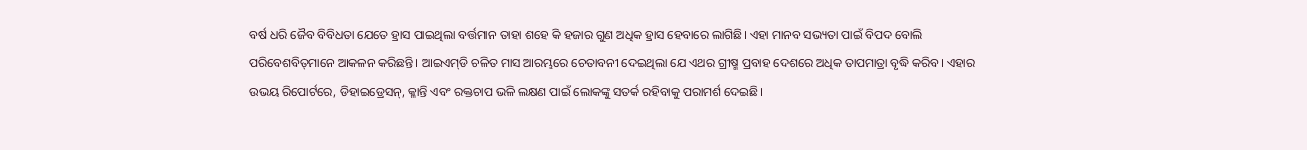ବର୍ଷ ଧରି ଜୈବ ବିବିଧତା ଯେତେ ହ୍ରାସ ପାଇଥିଲା ବର୍ତ୍ତମାନ ତାହା ଶହେ କି ହଜାର ଗୁଣ ଅଧିକ ହ୍ରାସ ହେବାରେ ଲାଗିଛି। ଏହା ମାନବ ସଭ୍ୟତା ପାଇଁ ବିପଦ ବୋଲି ପରିବେଶବିତ୍‌ମାନେ ଆକଳନ କରିଛନ୍ତି। ଆଇଏମ୍‌ଡି ଚଳିତ ମାସ ଆରମ୍ଭରେ ଚେତାବନୀ ଦେଇଥିଲା ଯେ ଏଥର ଗ୍ରୀଷ୍ମ ପ୍ରବାହ ଦେଶରେ ଅଧିକ ତାପମାତ୍ରା ବୃଦ୍ଧି କରିବ। ଏହାର ଉଭୟ ରିପୋର୍ଟରେ, ଡିହାଇଡ୍ରେସନ୍‌, କ୍ଳାନ୍ତି ଏବଂ ରକ୍ତଚାପ ଭଳି ଲକ୍ଷଣ ପାଇଁ ଲୋକଙ୍କୁ ସତର୍କ ରହିବାକୁ ପରାମର୍ଶ ଦେଇଛି।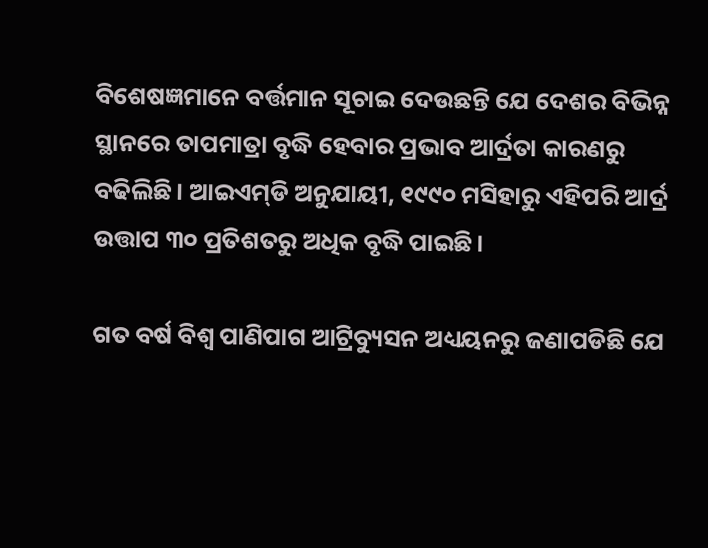ବିଶେଷଜ୍ଞମାନେ ବର୍ତ୍ତମାନ ସୂଚାଇ ଦେଉଛନ୍ତି ଯେ ଦେଶର ବିଭିନ୍ନ ସ୍ଥାନରେ ତାପମାତ୍ରା ବୃଦ୍ଧି ହେବାର ପ୍ରଭାବ ଆର୍ଦ୍ରତା କାରଣରୁ ବଢିଲିଛି। ଆଇଏମ୍‌ଡି ଅନୁଯାୟୀ, ୧୯୯୦ ମସିହାରୁ ଏହିପରି ଆର୍ଦ୍ର ଉତ୍ତାପ ୩୦ ପ୍ରତିଶତରୁ ଅଧିକ ବୃଦ୍ଧି ପାଇଛି।

ଗତ ବର୍ଷ ବିଶ୍ୱ ପାଣିପାଗ ଆଟ୍ରିବ୍ୟୁସନ ଅଧ୍ୟୟନରୁ ଜଣାପଡିଛି ଯେ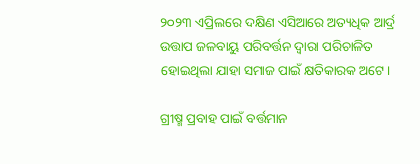୨୦୨୩ ଏପ୍ରିଲରେ ଦକ୍ଷିଣ ଏସିଆରେ ଅତ୍ୟଧିକ ଆର୍ଦ୍ର ଉତ୍ତାପ ଜଳବାୟୁ ପରିବର୍ତ୍ତନ ଦ୍ୱାରା ପରିଚାଳିତ ହୋଇଥିଲା ଯାହା ସମାଜ ପାଇଁ କ୍ଷତିକାରକ ଅଟେ।

ଗ୍ରୀଷ୍ମ ପ୍ରବାହ ପାଇଁ ବର୍ତ୍ତମାନ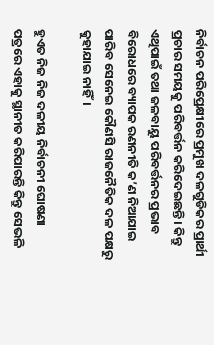ନିର୍ବାଚନ ପରିପ୍ରେକ୍ଷୀରେ ପ୍ରମୁଖ ଦଳଗୁଡିକର ପ୍ରାର୍ଥୀ ପ୍ରଚାର ସମୟକୁ ପରିବର୍ତ୍ତନ କରିଦେଇଛନ୍ତି। କିନ୍ତୁ ଏଥିପାଇଁ ତଥା ଜଳବାୟୁ ପରିବର୍ତ୍ତନର ପ୍ରଭାବ ବିରୋଧରେ ବ୍ୟାପକ ରଣନୀତି କ’ଣ ନିଆଯାଇ ପାରିବ ସେନେଇ କୌଣସି ରାଜନୈତିକ ଦଳ ପକ୍ଷରୁ କୁହାଯାଇ ନାହିଁ।

ହୁଏତ ନିଜ ନିଜ ଦଳୀୟ ନିର୍ବାଚନୀ ଘୋଷଣା ପତ୍ରରେ ଏହାକୁ ସ୍ଥାନୀତ କରିପାରନ୍ତି କିନ୍ତୁ ସେଭଳି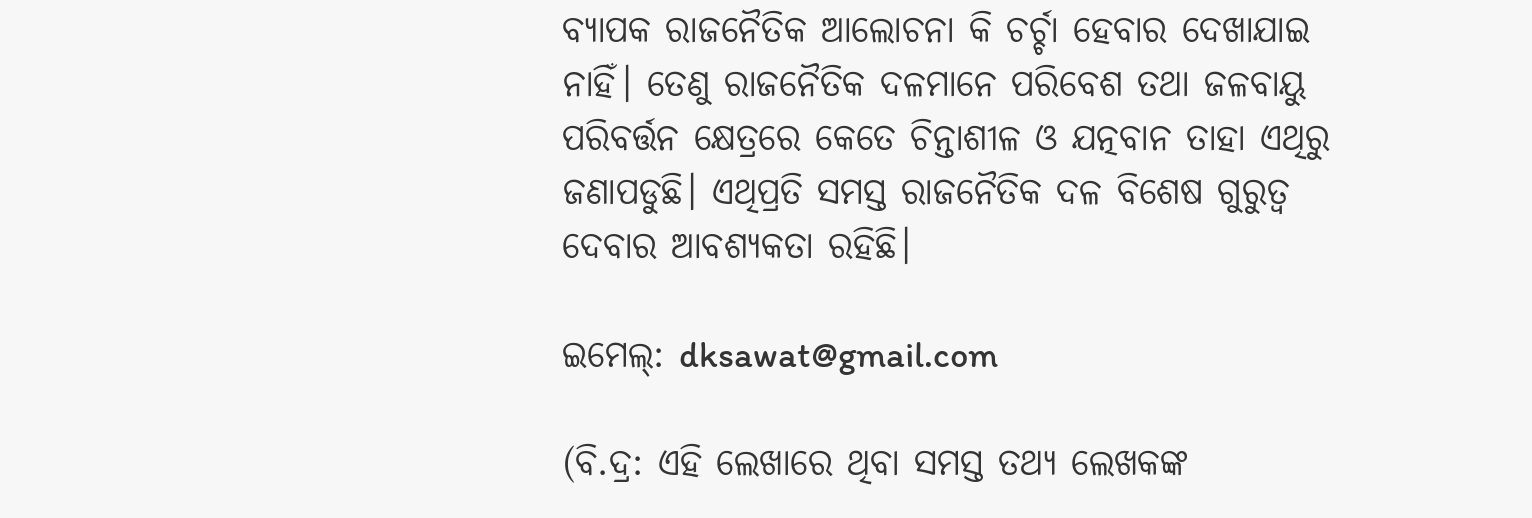ବ୍ୟାପକ ରାଜନୈତିକ ଆଲୋଚନା କି ଚର୍ଚ୍ଚା ହେବାର ଦେଖାଯାଇ ନାହିଁ। ତେଣୁ ରାଜନୈତିକ ଦଳମାନେ ପରିବେଶ ତଥା ଜଳବାୟୁ ପରିବର୍ତ୍ତନ କ୍ଷେତ୍ରରେ କେତେ ଚିନ୍ତାଶୀଳ ଓ ଯତ୍ନବାନ ତାହା ଏଥିରୁ ଜଣାପଡୁଛି। ଏଥିପ୍ରତି ସମସ୍ତ ରାଜନୈତିକ ଦଳ ବିଶେଷ ଗୁରୁତ୍ୱ ଦେବାର ଆବଶ୍ୟକତା ରହିଛି।

ଇମେଲ୍: dksawat@gmail.com

(ବି.ଦ୍ର: ଏହି ଲେଖାରେ ଥିବା ସମସ୍ତ ତଥ୍ୟ ଲେଖକଙ୍କ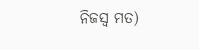ନିଜସ୍ୱ ମତ)